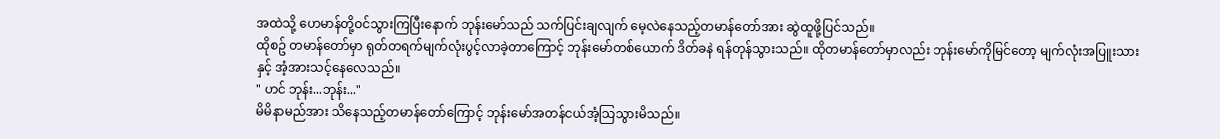အထဲသို့ ဟေမာန်တို့ဝင်သွားကြပြီးနောက် ဘုန်းမော်သည် သက်ပြင်းချလျက် မေ့လဲနေသည့်တမာန်တော်အား ဆွဲထူဖို့ပြင်သည်။
ထိုစဥ် တမာန်တော်မှာ ရုတ်တရက်မျက်လုံးပွင့်လာခဲ့တာကြောင့် ဘုန်းမော်တစ်ယောက် ဒိတ်ခနဲ ရန်တုန်သွားသည်။ ထိုတမာန်တော်မှာလည်း ဘုန်းမော်ကိုမြင်တော့ မျက်လုံးအပြူးသားနှင့် အံ့အားသင့်နေလေသည်။
" ဟင် ဘုန်း...ဘုန်း..."
မိမိနာမည်အား သိနေသည့်တမာန်တော်ကြောင့် ဘုန်းမော်အတန်ငယ်အံ့သြသွားမိသည်။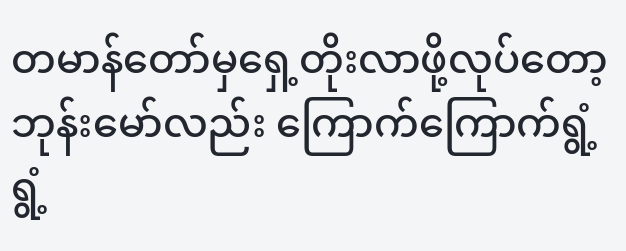တမာန်တော်မှရှေ့တိုးလာဖို့လုပ်တော့ ဘုန်းမော်လည်း ကြောက်ကြောက်ရွံ့ရွံ့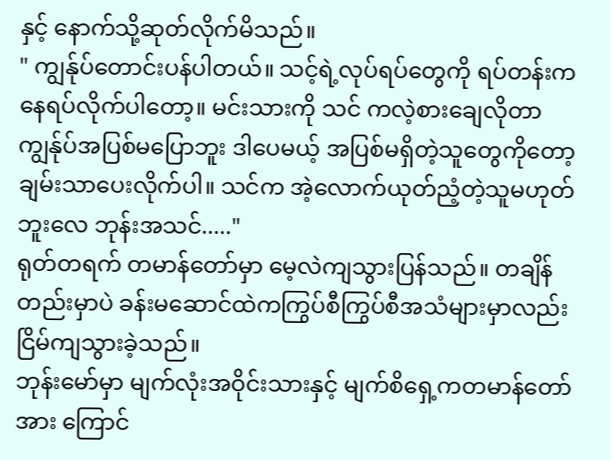နှင့် နောက်သို့ဆုတ်လိုက်မိသည်။
" ကျွန်ုပ်တောင်းပန်ပါတယ်။ သင့်ရဲ့လုပ်ရပ်တွေကို ရပ်တန်းကနေရပ်လိုက်ပါတော့။ မင်းသားကို သင် ကလဲ့စားချေလိုတာ ကျွန်ုပ်အပြစ်မပြောဘူး ဒါပေမယ့် အပြစ်မရှိတဲ့သူတွေကိုတော့ ချမ်းသာပေးလိုက်ပါ။ သင်က အဲ့လောက်ယုတ်ညံ့တဲ့သူမဟုတ်ဘူးလေ ဘုန်းအသင်....."
ရုတ်တရက် တမာန်တော်မှာ မေ့လဲကျသွားပြန်သည်။ တချိန်တည်းမှာပဲ ခန်းမဆောင်ထဲကကြွပ်စီကြွပ်စီအသံများမှာလည်း ငြိမ်ကျသွားခဲ့သည်။
ဘုန်းမော်မှာ မျက်လုံးအဝိုင်းသားနှင့် မျက်စိရှေ့ကတမာန်တော်အား ကြောင်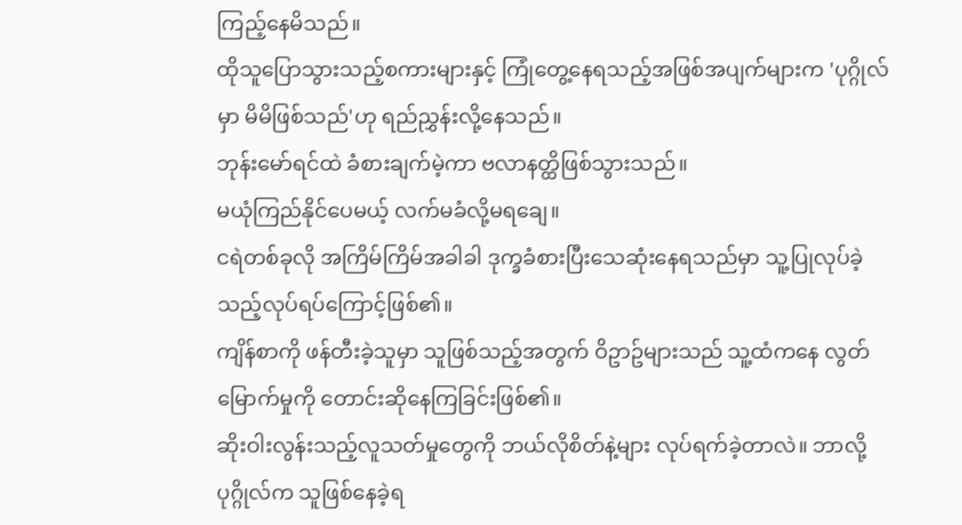ကြည့်နေမိသည်။
ထိုသူပြောသွားသည့်စကားများနှင့် ကြုံတွေ့နေရသည့်အဖြစ်အပျက်များက 'ပုဂ္ဂိုလ်မှာ မိမိဖြစ်သည်'ဟု ရည်ညွှန်းလို့နေသည်။
ဘုန်းမော်ရင်ထဲ ခံစားချက်မဲ့ကာ ဗလာနတ္ထိဖြစ်သွားသည်။
မယုံကြည်နိုင်ပေမယ့် လက်မခံလို့မရချေ။
ငရဲတစ်ခုလို အကြိမ်ကြိမ်အခါခါ ဒုက္ခခံစားပြီးသေဆုံးနေရသည်မှာ သူ့ပြုလုပ်ခဲ့သည့်လုပ်ရပ်ကြောင့်ဖြစ်၏။
ကျိန်စာကို ဖန်တီးခဲ့သူမှာ သူဖြစ်သည့်အတွက် ဝိဥာဥ်များသည် သူ့ထံကနေ လွတ်မြောက်မှုကို တောင်းဆိုနေကြခြင်းဖြစ်၏။
ဆိုးဝါးလွန်းသည့်လူသတ်မှုတွေကို ဘယ်လိုစိတ်နဲ့များ လုပ်ရက်ခဲ့တာလဲ။ ဘာလို့ ပုဂ္ဂိုလ်က သူဖြစ်နေခဲ့ရ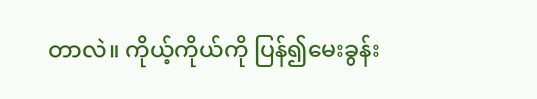တာလဲ။ ကိုယ့်ကိုယ်ကို ပြန်၍မေးခွန်း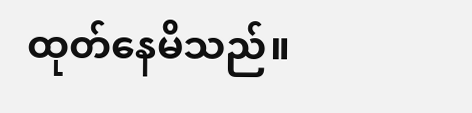ထုတ်နေမိသည်။